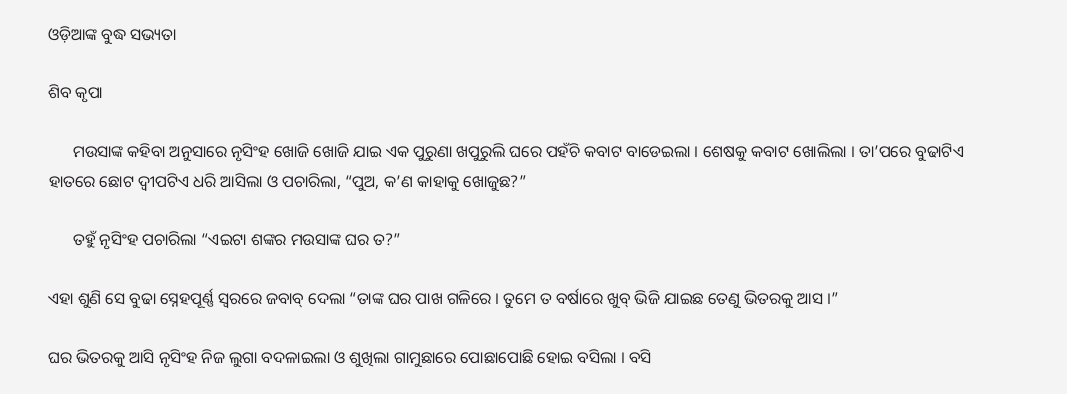ଓଡ଼ିଆଙ୍କ ବୁଦ୍ଧ ସଭ୍ୟତା

ଶିବ କୃପା

      ମଉସାଙ୍କ କହିବା ଅନୁସାରେ ନୃସିଂହ ଖୋଜି ଖୋଜି ଯାଇ ଏକ ପୁରୁଣା ଖପୁରୁଲି ଘରେ ପହଁଚି କବାଟ ବାଡେଇଲା । ଶେଷକୁ କବାଟ ଖୋଲିଲା । ତା’ପରେ ବୁଢାଟିଏ ହାତରେ ଛୋଟ ଦ୍ୱୀପଟିଏ ଧରି ଆସିଲା ଓ ପଚାରିଲା, “ପୁଅ, କ’ଣ କାହାକୁ ଖୋଜୁଛ?”

      ତହୁଁ ନୃସିଂହ ପଚାରିଲା “ଏଇଟା ଶଙ୍କର ମଉସାଙ୍କ ଘର ତ?”

ଏହା ଶୁଣି ସେ ବୁଢା ସ୍ନେହପୂର୍ଣ୍ଣ ସ୍ୱରରେ ଜବାବ୍ ଦେଲା “ତାଙ୍କ ଘର ପାଖ ଗଳିରେ । ତୁମେ ତ ବର୍ଷାରେ ଖୁବ୍ ଭିଜି ଯାଇଛ ତେଣୁ ଭିତରକୁ ଆସ ।”

ଘର ଭିତରକୁ ଆସି ନୃସିଂହ ନିଜ ଲୁଗା ବଦଳାଇଲା ଓ ଶୁଖିଲା ଗାମୁଛାରେ ପୋଛାପୋଛି ହୋଇ ବସିଲା । ବସି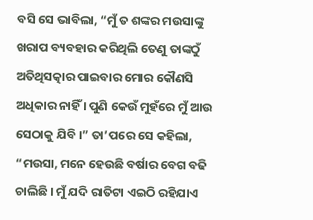ବସି ସେ ଭାବିଲା, “ମୁଁ ତ ଶଙ୍କର ମଉସାଙ୍କୁ ଖରାପ ବ୍ୟବହାର କରିଥିଲି ତେଣୁ ତାଙ୍କଠୁଁ ଅତିଥିସତ୍କାର ପାଇବାର ମୋର କୌଣସି ଅଧିକାର ନାହିଁ । ପୁଣି କେଉଁ ମୁହଁରେ ମୁଁ ଆଉ ସେଠାକୁ ଯିବି ।” ତା’ପରେ ସେ କହିଲା, “ମଉସା, ମନେ ହେଉଛି ବର୍ଷାର ବେଗ ବଢି ଚାଲିଛି । ମୁଁ ଯଦି ରାତିଟା ଏଇଠି ରହିଯାଏ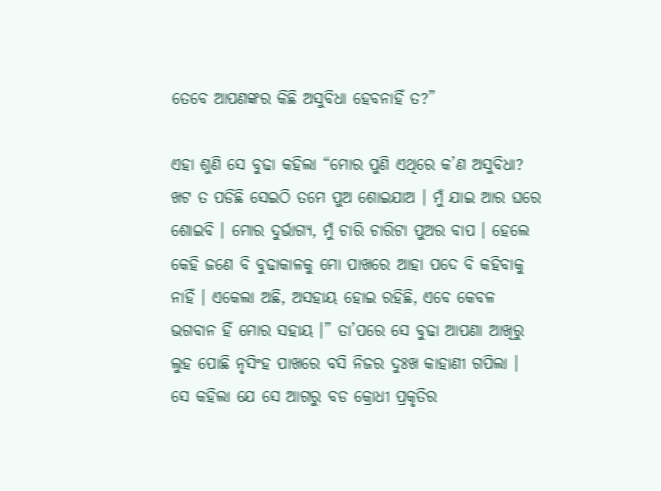ତେବେ ଆପଣଙ୍କର କିଛି ଅସୁବିଧା ହେବନାହିଁ ତ?”

ଏହା ଶୁଣି ସେ ବୁଢା କହିଲା “ମୋର ପୁଣି ଏଥିରେ କ’ଣ ଅସୁବିଧା? ଖଟ ତ ପଡିଛି ସେଇଠି ତମେ ପୁଅ ଶୋଇଯାଅ । ମୁଁ ଯାଇ ଆର ଘରେ ଶୋଇବି । ମୋର ଦୁର୍ଭାଗ୍ୟ, ମୁଁ ଚାରି ଚାରିଟା ପୁଅର ବାପ । ହେଲେ କେହି ଜଣେ ବି ବୁଢାକାଳକୁ ମୋ ପାଖରେ ଆହା ପଦେ ବି କହିବାକୁ ନାହିଁ । ଏକେଲା ଅଛି, ଅସହାୟ ହୋଇ ରହିଛି, ଏବେ କେବଳ ଭଗବାନ ହିଁ ମୋର ସହାୟ ।” ତା’ପରେ ସେ ବୁଢା ଆପଣା ଆଖିରୁ ଲୁହ ପୋଛି ନୃସିଂହ ପାଖରେ ବସି ନିଜର ଦୁଃଖ କାହାଣୀ ଗପିଲା । ସେ କହିଲା ଯେ ସେ ଆଗରୁ ବଡ କ୍ରୋଧୀ ପ୍ରକୃତିର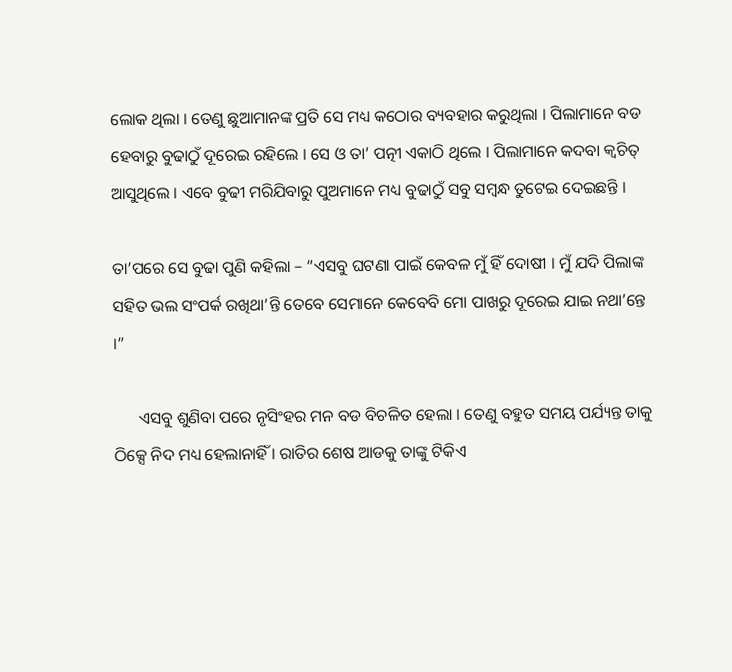ଲୋକ ଥିଲା । ତେଣୁ ଛୁଆମାନଙ୍କ ପ୍ରତି ସେ ମଧ୍ୟ କଠୋର ବ୍ୟବହାର କରୁଥିଲା । ପିଲାମାନେ ବଡ ହେବାରୁ ବୁଢାଠୁଁ ଦୂରେଇ ରହିଲେ । ସେ ଓ ତା’ ପତ୍ନୀ ଏକାଠି ଥିଲେ । ପିଲାମାନେ କଦବା କ୍ୱଚିତ୍ ଆସୁଥିଲେ । ଏବେ ବୁଢୀ ମରିଯିବାରୁ ପୁଅମାନେ ମଧ୍ୟ ବୁଢାଠୁଁ ସବୁ ସମ୍ବନ୍ଧ ତୁଟେଇ ଦେଇଛନ୍ତି ।

ତା’ପରେ ସେ ବୁଢା ପୁଣି କହିଲା – “ଏସବୁ ଘଟଣା ପାଇଁ କେବଳ ମୁଁ ହିଁ ଦୋଷୀ । ମୁଁ ଯଦି ପିଲାଙ୍କ ସହିତ ଭଲ ସଂପର୍କ ରଖିଥା’ନ୍ତି ତେବେ ସେମାନେ କେବେବି ମୋ ପାଖରୁ ଦୂରେଇ ଯାଇ ନଥା’ନ୍ତେ ।”

      ଏସବୁ ଶୁଣିବା ପରେ ନୃସିଂହର ମନ ବଡ ବିଚଳିତ ହେଲା । ତେଣୁ ବହୁତ ସମୟ ପର୍ଯ୍ୟନ୍ତ ତାକୁ ଠିକ୍ସେ ନିଦ ମଧ୍ୟ ହେଲାନାହିଁ । ରାତିର ଶେଷ ଆଡକୁ ତାଙ୍କୁ ଟିକିଏ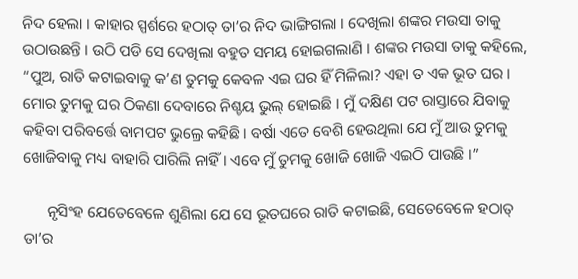ନିଦ ହେଲା । କାହାର ସ୍ପର୍ଶରେ ହଠାତ୍ ତା’ର ନିଦ ଭାଙ୍ଗିଗଲା । ଦେଖିଲା ଶଙ୍କର ମଉସା ତାକୁ ଉଠାଉଛନ୍ତି । ଉଠି ପଡି ସେ ଦେଖିଲା ବହୁତ ସମୟ ହୋଇଗଲାଣି । ଶଙ୍କର ମଉସା ତାକୁ କହିଲେ, “ପୁଅ, ରାତି କଟାଇବାକୁ କ’ଣ ତୁମକୁ କେବଳ ଏଇ ଘର ହିଁ ମିଳିଲା? ଏହା ତ ଏକ ଭୂତ ଘର । ମୋର ତୁମକୁ ଘର ଠିକଣା ଦେବାରେ ନିଶ୍ଚୟ ଭୁଲ୍ ହୋଇଛି । ମୁଁ ଦକ୍ଷିଣ ପଟ ରାସ୍ତାରେ ଯିବାକୁ କହିବା ପରିବର୍ତ୍ତେ ବାମପଟ ଭୁଲ୍ରେ କହିଛି । ବର୍ଷା ଏତେ ବେଶି ହେଉଥିଲା ଯେ ମୁଁ ଆଉ ତୁମକୁ ଖୋଜିବାକୁ ମଧ୍ୟ ବାହାରି ପାରିଲି ନାହିଁ । ଏବେ ମୁଁ ତୁମକୁ ଖୋଜି ଖୋଜି ଏଇଠି ପାଉଛି ।”

      ନୃସିଂହ ଯେତେବେଳେ ଶୁଣିଲା ଯେ ସେ ଭୂତଘରେ ରାତି କଟାଇଛି, ସେତେବେଳେ ହଠାତ୍ ତା’ର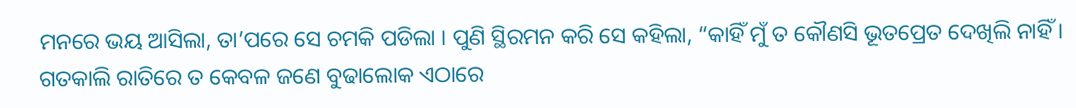ମନରେ ଭୟ ଆସିଲା, ତା’ପରେ ସେ ଚମକି ପଡିଲା । ପୁଣି ସ୍ଥିରମନ କରି ସେ କହିଲା, “କାହିଁ ମୁଁ ତ କୌଣସି ଭୂତପ୍ରେତ ଦେଖିଲି ନାହିଁ । ଗତକାଲି ରାତିରେ ତ କେବଳ ଜଣେ ବୁଢାଲୋକ ଏଠାରେ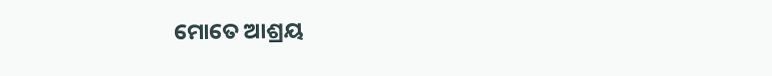ମୋତେ ଆଶ୍ରୟ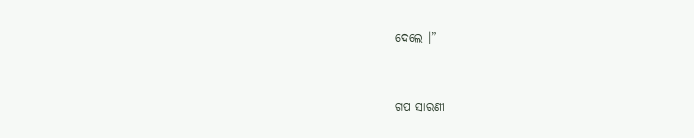ଦେଲେ ।”


ଗପ ସାରଣୀ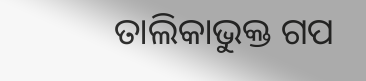ତାଲିକାଭୁକ୍ତ ଗପ